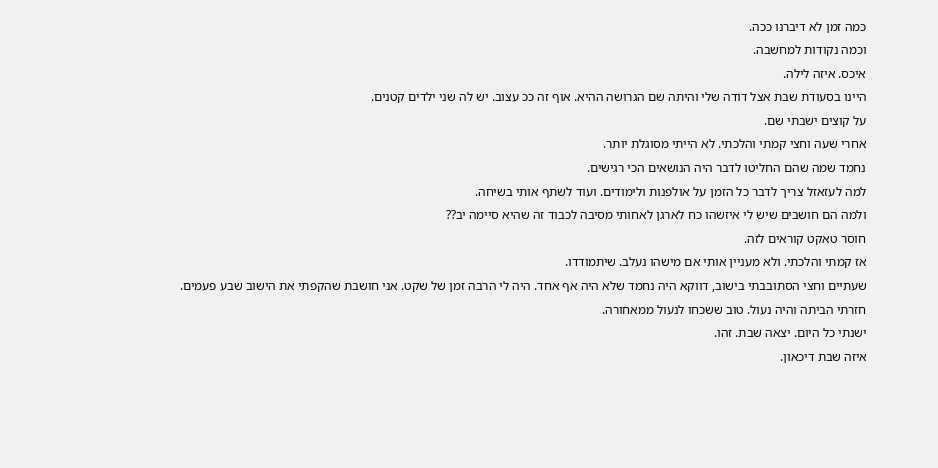כמה זמן לא דיברנו ככה.
וכמה נקודות למחשבה.
איכס. איזה לילה.
היינו בסעודת שבת אצל דודה שלי והיתה שם הגרושה ההיא. אוף זה ככ עצוב. יש לה שני ילדים קטנים.
על קוצים ישבתי שם.
אחרי שעה וחצי קמתי והלכתי. לא הייתי מסוגלת יותר.
נחמד שמה שהם החליטו לדבר היה הנושאים הכי רגישים.
למה לעזאזל צריך לדבר כל הזמן על אולפנות ולימודים. ועוד לשתף אותי בשיחה.
ולמה הם חושבים שיש לי איזשהו כח לארגן לאחותי מסיבה לכבוד זה שהיא סיימה יב??
חוסר טאקט קוראים לזה.
אז קמתי והלכתי. ולא מעניין אותי אם מישהו נעלב. שיתמודדו.
שעתיים וחצי הסתובבתי בישוב, דווקא היה נחמד שלא היה אף אחד. היה לי הרבה זמן של שקט. אני חושבת שהקפתי את הישוב שבע פעמים.
חזרתי הביתה והיה נעול. טוב ששכחו לנעול ממאחורה.
ישנתי כל היום. יצאה שבת. זהו.
איזה שבת דיכאון.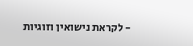- לקראת נישואין וזוגיות